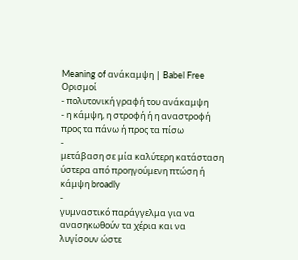Meaning of ανάκαμψη | Babel Free
Ορισμοί
- πολυτονική γραφή του ανάκαμψη
- η κάμψη, η στροφή ή η αναστροφή προς τα πάνω ή προς τα πίσω
-
μετάβαση σε μία καλύτερη κατάσταση ύστερα από προηγούμενη πτώση ή κάμψη broadly
-
γυμναστικό παράγγελμα για να ανασηκωθούν τα χέρια και να λυγίσουν ώστε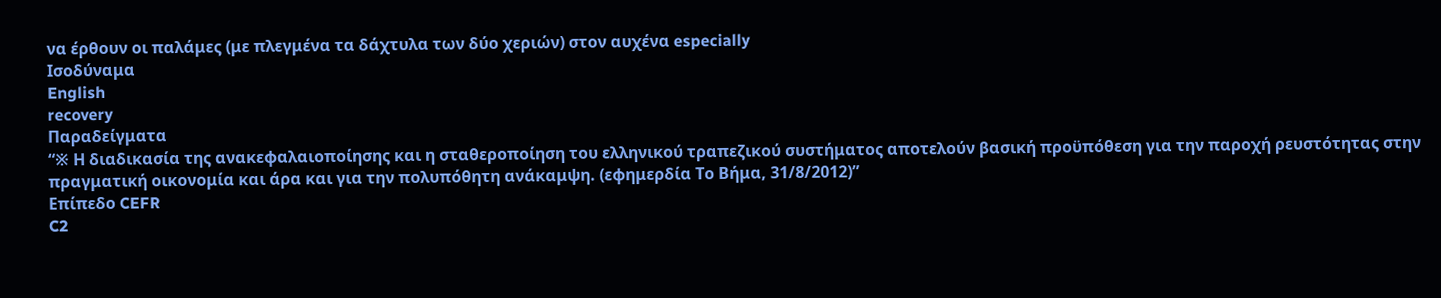να έρθουν οι παλάμες (με πλεγμένα τα δάχτυλα των δύο χεριών) στον αυχένα especially
Ισοδύναμα
English
recovery
Παραδείγματα
“※ Η διαδικασία της ανακεφαλαιοποίησης και η σταθεροποίηση του ελληνικού τραπεζικού συστήματος αποτελούν βασική προϋπόθεση για την παροχή ρευστότητας στην πραγματική οικονομία και άρα και για την πολυπόθητη ανάκαμψη. (εφημερδία Το Βήμα, 31/8/2012)”
Επίπεδο CEFR
C2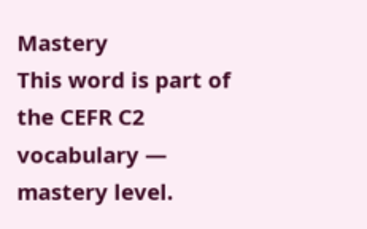Mastery
This word is part of the CEFR C2 vocabulary — mastery level.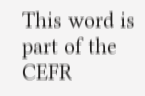This word is part of the CEFR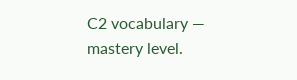C2 vocabulary — mastery level.